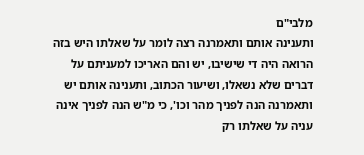מלבי"ם
ותענינה אותם ותאמרנה רצה לומר על שאלתו היש בזה הרואה היה די שישיבו, יש והם האריכו למעניתם על דברים שלא נשאלו, ושיעור הכתוב, ותענינה אותם יש ותאמרנה הנה לפניך מהר וכו', כי מ"ש הנה לפניך אינה עניה על שאלתו רק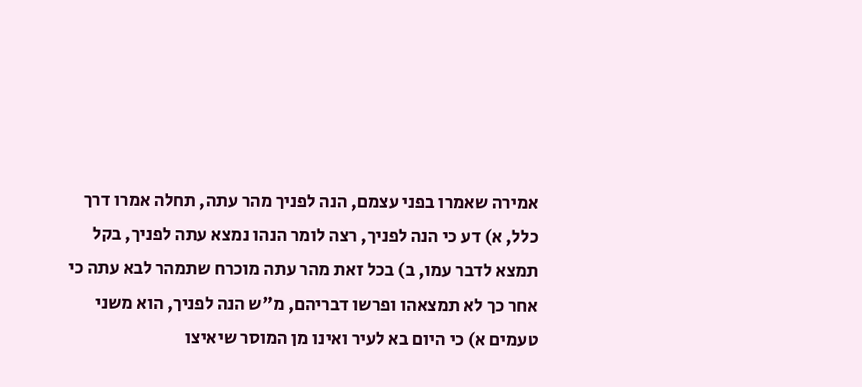אמירה שאמרו בפני עצמם, הנה לפניך מהר עתה, תחלה אמרו דרך כלל, א) דע כי הנה לפניך, רצה לומר הנהו נמצא עתה לפניך, בקל תמצא לדבר עמו, ב) בכל זאת מהר עתה מוכרח שתמהר לבא עתה כי אחר כך לא תמצאהו ופרשו דבריהם, מ"ש הנה לפניך, הוא משני טעמים א) כי היום בא לעיר ואינו מן המוסר שיאיצו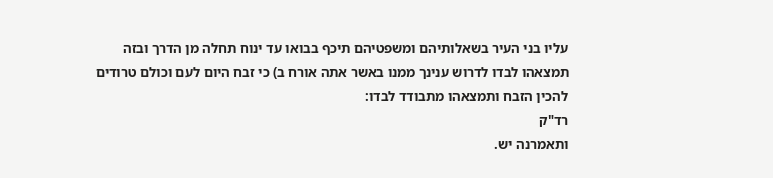עליו בני העיר בשאלותיהם ומשפטיהם תיכף בבואו עד ינוח תחלה מן הדרך ובזה תמצאהו לבדו לדרוש ענינך ממנו באשר אתה אורח ב) כי זבח היום לעם וכולם טרודים להכין הזבח ותמצאהו מתבודד לבדו:
רד"ק
ותאמרנה יש.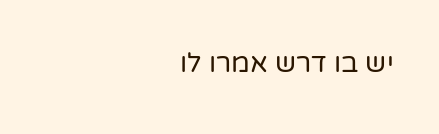יש בו דרש אמרו לו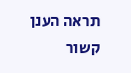תראה הענן קשור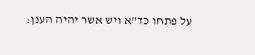על פתחו כד"א ויש אשר יהיה הענן: